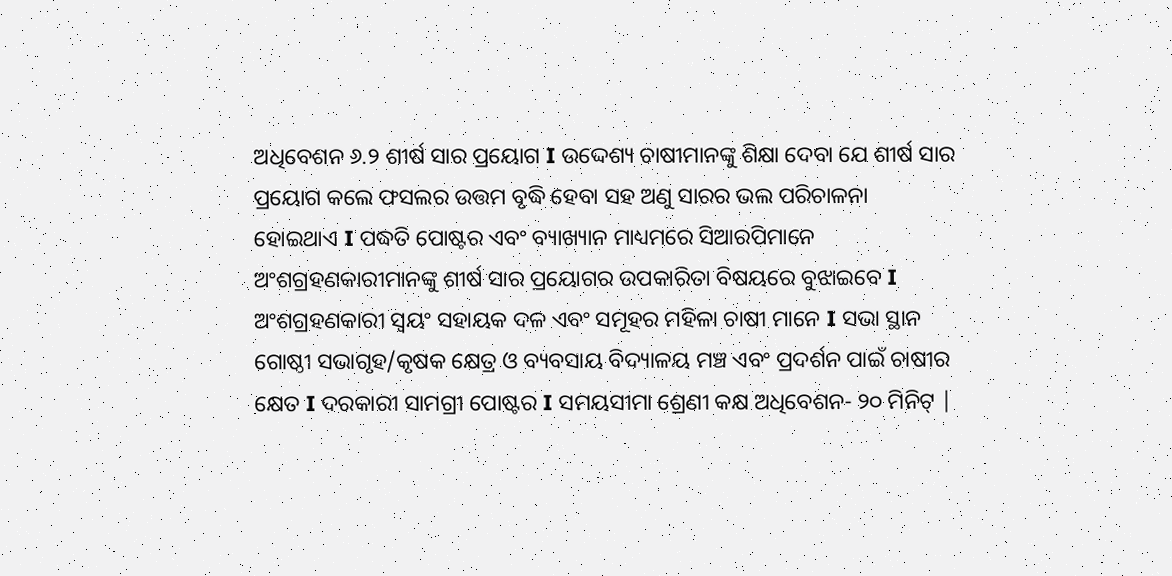ଅଧିବେଶନ ୬.୨ ଶୀର୍ଷ ସାର ପ୍ରୟୋଗ I ଉଦ୍ଦେଶ୍ୟ ଚାଷୀମାନଙ୍କୁ ଶିକ୍ଷା ଦେବା ଯେ ଶୀର୍ଷ ସାର ପ୍ରୟୋଗ କଲେ ଫସଲର ଉତ୍ତମ ବୃଦ୍ଧି ହେବା ସହ ଅଣୁ ସାରର ଭଲ ପରିଚାଳନା ହୋଇଥାଏ I ପଦ୍ଧତି ପୋଷ୍ଟର ଏବଂ ବ୍ୟାଖ୍ୟାନ ମାଧ୍ୟମରେ ସିଆରପିମାନେ ଅଂଶଗ୍ରହଣକାରୀମାନଙ୍କୁ ଶୀର୍ଷ ସାର ପ୍ରୟୋଗର ଉପକାରିତା ବିଷୟରେ ବୁଝାଇବେ I ଅଂଶଗ୍ରହଣକାରୀ ସ୍ୱୟଂ ସହାୟକ ଦଳ ଏବଂ ସମୂହର ମହିଳା ଚାଷୀ ମାନେ I ସଭା ସ୍ଥାନ ଗୋଷ୍ଠୀ ସଭାଗୃହ/କୃଷକ କ୍ଷେତ୍ର ଓ ବ୍ୟବସାୟ ବିଦ୍ୟାଳୟ ମଞ୍ଚ ଏବଂ ପ୍ରଦର୍ଶନ ପାଇଁ ଚାଷୀର କ୍ଷେତ I ଦରକାରୀ ସାମଗ୍ରୀ ପୋଷ୍ଟର I ସମୟସୀମା ଶ୍ରେଣୀ କକ୍ଷ ଅଧିବେଶନ- ୨୦ ମିନିଟ୍ |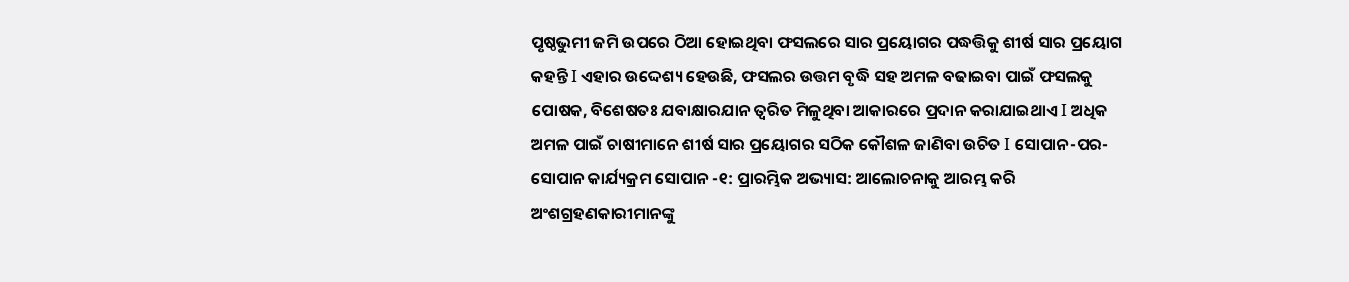ପୃଷ୍ଠଭୁମୀ ଜମି ଉପରେ ଠିଆ ହୋଇଥିବା ଫସଲରେ ସାର ପ୍ରୟୋଗର ପଦ୍ଧତ୍ତିକୁ ଶୀର୍ଷ ସାର ପ୍ରୟୋଗ କହନ୍ତି I ଏହାର ଉଦ୍ଦେଶ୍ୟ ହେଉଛି, ଫସଲର ଉତ୍ତମ ବୃଦ୍ଧି ସହ ଅମଳ ବଢାଇବା ପାଇଁ ଫସଲକୁ ପୋଷକ, ବିଶେଷତଃ ଯବାକ୍ଷାରଯାନ ତ୍ୱରିତ ମିଳୁଥିବା ଆକାରରେ ପ୍ରଦାନ କରାଯାଇଥାଏ I ଅଧିକ ଅମଳ ପାଇଁ ଚାଷୀମାନେ ଶୀର୍ଷ ସାର ପ୍ରୟୋଗର ସଠିକ କୌଶଳ ଜାଣିବା ଉଚିତ I ସୋପାନ-ପର-ସୋପାନ କାର୍ଯ୍ୟକ୍ରମ ସୋପାନ -୧: ପ୍ରାରମ୍ଭିକ ଅଭ୍ୟାସ: ଆଲୋଚନାକୁ ଆରମ୍ଭ କରି ଅଂଶଗ୍ରହଣକାରୀମାନଙ୍କୁ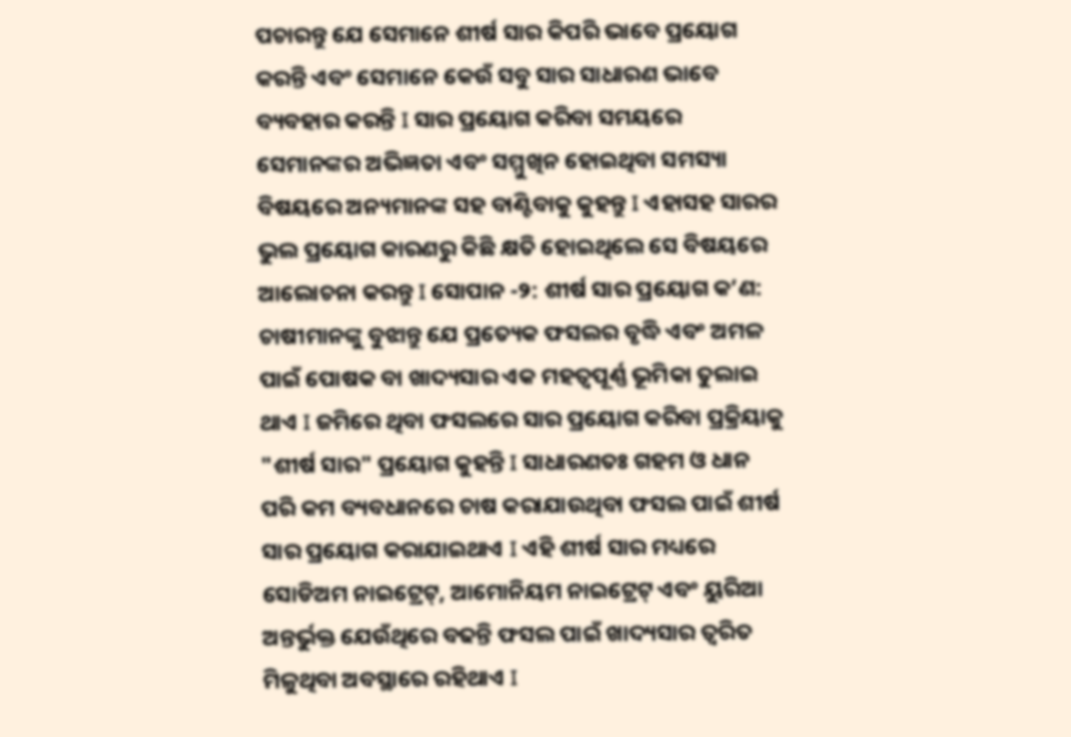ପଚାରନ୍ତୁ ଯେ ସେମାନେ ଶୀର୍ଷ ସାର କିପରି ଭାବେ ପ୍ରୟୋଗ କରନ୍ତି ଏବଂ ସେମାନେ କେଉଁ ସବୁ ସାର ସାଧାରଣ ଭାବେ ବ୍ୟବହାର କରନ୍ତି I ସାର ପ୍ରୟୋଗ କରିବା ସମୟରେ ସେମାନଙ୍କର ଅଭିଜ୍ଞତା ଏବଂ ସମ୍ମୁଖିନ ହୋଇଥିବା ସମସ୍ୟା ବିଷୟରେ ଅନ୍ୟମାନଙ୍କ ସହ ବାଣ୍ଟିବାକୁ କୁହନ୍ତୁ I ଏହାସହ ସାରର ଭୁଲ ପ୍ରୟୋଗ କାରଣରୁ କିଛି କ୍ଷତି ହୋଇଥିଲେ ସେ ବିଷୟରେ ଆଲୋଚନା କରନ୍ତୁ I ସୋପାନ -୨: ଶୀର୍ଷ ସାର ପ୍ରୟୋଗ କ’ଣ: ଚାଷୀମାନଙ୍କୁ ବୁଝାନ୍ତୁ ଯେ ପ୍ରତ୍ୟେକ ଫସଲର ବୃଦ୍ଧି ଏବଂ ଅମଳ ପାଇଁ ପୋଷକ ବା ଖାଦ୍ୟସାର ଏକ ମହତ୍ୱପୂର୍ଣ୍ଣ ଭୂମିକା ତୁଲାଇ ଥାଏ I ଜମିରେ ଥିବା ଫସଲରେ ସାର ପ୍ରୟୋଗ କରିବା ପ୍ରକ୍ରିୟାକୁ "ଶୀର୍ଷ ସାର" ପ୍ରୟୋଗ କୁହନ୍ତି I ସାଧାରଣତଃ ଗହମ ଓ ଧାନ ପରି କମ ବ୍ୟବଧାନରେ ଚାଷ କରାଯାଉଥିବା ଫସଲ ପାଇଁ ଶୀର୍ଷ ସାର ପ୍ରୟୋଗ କରାଯାଇଥାଏ I ଏହି ଶୀର୍ଷ ସାର ମଧ୍ୟରେ ସୋଡିଅମ ନାଇଟ୍ରେଟ୍, ଆମୋନିୟମ ନାଇଟ୍ରେଟ୍ ଏବଂ ୟୁରିଆ ଅନ୍ତର୍ଭୁକ୍ତ ଯେଉଁଥିରେ ବଢନ୍ତି ଫସଲ ପାଇଁ ଖାଦ୍ୟସାର ତ୍ୱରିତ ମିଳୁଥିବା ଅବସ୍ଥାରେ ରହିଥାଏ I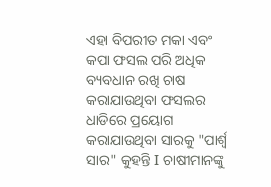ଏହା ବିପରୀତ ମକା ଏବଂ କପା ଫସଲ ପରି ଅଧିକ ବ୍ୟବଧାନ ରଖି ଚାଷ କରାଯାଉଥିବା ଫସଲର ଧାଡିରେ ପ୍ରୟୋଗ କରାଯାଉଥିବା ସାରକୁ "ପାର୍ଶ୍ୱ ସାର" କୁହନ୍ତି I ଚାଷୀମାନଙ୍କୁ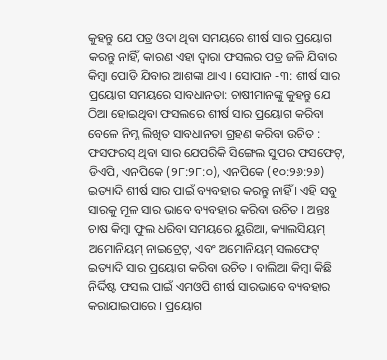କୁହନ୍ତୁ ଯେ ପତ୍ର ଓଦା ଥିବା ସମୟରେ ଶୀର୍ଷ ସାର ପ୍ରୟୋଗ କରନ୍ତୁ ନାହିଁ, କାରଣ ଏହା ଦ୍ୱାରା ଫସଲର ପତ୍ର ଜଳି ଯିବାର କିମ୍ବା ପୋଡି ଯିବାର ଆଶଙ୍କା ଥାଏ I ସୋପାନ -୩: ଶୀର୍ଷ ସାର ପ୍ରୟୋଗ ସମୟରେ ସାବଧାନତା: ଚାଷୀମାନଙ୍କୁ କୁହନ୍ତୁ ଯେ ଠିଆ ହୋଇଥିବା ଫସଲରେ ଶୀର୍ଷ ସାର ପ୍ରୟୋଗ କରିବା ବେଳେ ନିମ୍ନ ଲିଖିତ ସାବଧାନତା ଗ୍ରହଣ କରିବା ଉଚିତ : ଫସଫରସ୍ ଥିବା ସାର ଯେପରିକି ସିଙ୍ଗେଲ ସୁପର ଫସଫେଟ୍, ଡିଏପି, ଏନପିକେ (୨୮:୨୮:୦), ଏନପିକେ (୧୦:୨୬:୨୬) ଇତ୍ୟାଦି ଶୀର୍ଷ ସାର ପାଇଁ ବ୍ୟବହାର କରନ୍ତୁ ନାହିଁ I ଏହି ସବୁ ସାରକୁ ମୂଳ ସାର ଭାବେ ବ୍ୟବହାର କରିବା ଉଚିତ I ଅନ୍ତଃ ଚାଷ କିମ୍ବା ଫୁଲ ଧରିବା ସମୟରେ ୟୁରିଆ, କ୍ୟାଲସିୟମ୍ ଅମୋନିୟମ୍ ନାଇଟ୍ରେଟ୍, ଏବଂ ଅମୋନିୟମ୍ ସଲଫେଟ୍ ଇତ୍ୟାଦି ସାର ପ୍ରୟୋଗ କରିବା ଉଚିତ I ବାଲିଆ କିମ୍ବା କିଛି ନିର୍ଦ୍ଦିଷ୍ଟ ଫସଲ ପାଇଁ ଏମଓପି ଶୀର୍ଷ ସାରଭାବେ ବ୍ୟବହାର କରାଯାଇପାରେ I ପ୍ରୟୋଗ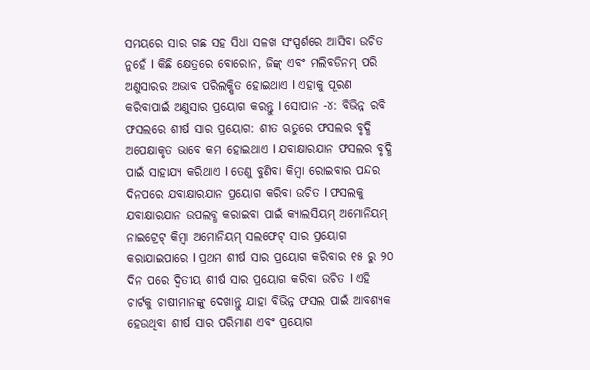ସମୟରେ ସାର ଗଛ ସହ ସିଧା ସଳଖ ସଂସ୍ପର୍ଶରେ ଆସିବା ଉଚିତ ନୁହେଁ I କିଛି କ୍ଷେତ୍ରରେ ବୋରୋନ, ଜିଙ୍କ୍ ଏବଂ ମଲିବଡିନମ୍ ପରି ଅଣୁସାରର ଅଭାବ ପରିଲକ୍ଷିତ ହୋଇଥାଏ I ଏହାକୁ ପୂରଣ କରିବାପାଇଁ ଅଣୁସାର ପ୍ରୟୋଗ କରନ୍ତୁ I ସୋପାନ -୪: ବିଭିନ୍ନ ରବି ଫସଲରେ ଶୀର୍ଷ ସାର ପ୍ରୟୋଗ: ଶୀତ ଋତୁରେ ଫସଲର ବୃଦ୍ଧି ଅପେକ୍ଷାକୃତ ଭାବେ କମ ହୋଇଥାଏ I ଯବାକ୍ଷାରଯାନ ଫସଲର ବୃଦ୍ଧି ପାଇଁ ସାହାଯ୍ୟ କରିଥାଏ I ତେଣୁ ବୁଣିବା କିମ୍ବା ରୋଇବାର ପନ୍ଦର ଦିନପରେ ଯବାକ୍ଷାରଯାନ ପ୍ରୟୋଗ କରିବା ଉଚିତ I ଫସଲକୁ ଯବାକ୍ଷାରଯାନ ଉପଲବ୍ଧ କରାଇବା ପାଇଁ କ୍ୟାଲସିୟମ୍ ଅମୋନିୟମ୍ ନାଇଟ୍ରେଟ୍ କିମ୍ବା ଅମୋନିୟମ୍ ସଲଫେଟ୍ ସାର ପ୍ରୟୋଗ କରାଯାଇପାରେ I ପ୍ରଥମ ଶୀର୍ଷ ସାର ପ୍ରୟୋଗ କରିବାର ୧୫ ରୁ ୨୦ ଦିନ ପରେ ଦ୍ୱିତୀୟ ଶୀର୍ଷ ସାର ପ୍ରୟୋଗ କରିବା ଉଚିତ I ଏହି ଚାର୍ଟକୁ ଚାଷୀମାନଙ୍କୁ ଦେଖାନ୍ତୁ ଯାହା ବିଭିନ୍ନ ଫସଲ ପାଇଁ ଆବଶ୍ୟକ ହେଉଥିବା ଶୀର୍ଷ ସାର ପରିମାଣ ଏବଂ ପ୍ରୟୋଗ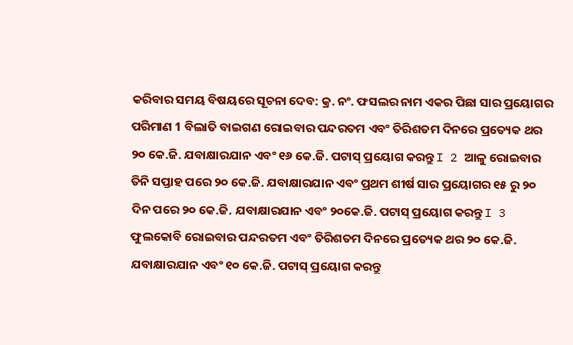କରିବାର ସମୟ ବିଷୟରେ ସୂଚନା ଦେବ: କ୍ର. ନଂ. ଫସଲର ନାମ ଏକର ପିଛା ସାର ପ୍ରୟୋଗର ପରିମାଣ 1 ବିଲାତି ବାଇଗଣ ରୋଇବାର ପନ୍ଦରତମ ଏବଂ ତିରିଶତମ ଦିନରେ ପ୍ରତ୍ୟେକ ଥର ୨୦ କେ.ଜି. ଯବାକ୍ଷାରଯାନ ଏବଂ ୧୬ କେ.ଜି. ପଟାସ୍ ପ୍ରୟୋଗ କରନ୍ତୁ I 2 ଆଳୁ ରୋଇବାର ତିନି ସପ୍ତାହ ପରେ ୨୦ କେ.ଜି. ଯବାକ୍ଷାରଯାନ ଏବଂ ପ୍ରଥମ ଶୀର୍ଷ ସାର ପ୍ରୟୋଗର ୧୫ ରୁ ୨୦ ଦିନ ପରେ ୨୦ କେ.ଜି. ଯବାକ୍ଷାରଯାନ ଏବଂ ୨୦କେ.ଜି. ପଟାସ୍ ପ୍ରୟୋଗ କରନ୍ତୁ I 3 ଫୁଲକୋବି ରୋଇବାର ପନ୍ଦରତମ ଏବଂ ତିରିଶତମ ଦିନରେ ପ୍ରତ୍ୟେକ ଥର ୨୦ କେ.ଜି. ଯବାକ୍ଷାରଯାନ ଏବଂ ୧୦ କେ.ଜି. ପଟାସ୍ ପ୍ରୟୋଗ କରନ୍ତୁ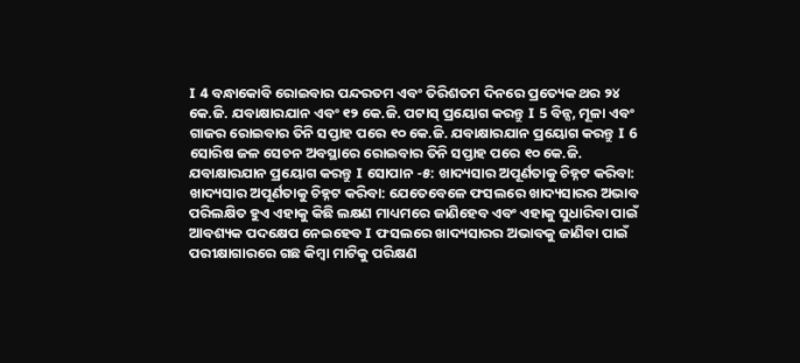I 4 ବନ୍ଧାକୋବି ରୋଇବାର ପନ୍ଦରତମ ଏବଂ ତିରିଶତମ ଦିନରେ ପ୍ରତ୍ୟେକ ଥର ୨୪ କେ.ଜି. ଯବାକ୍ଷାରଯାନ ଏବଂ ୧୨ କେ.ଜି. ପଟାସ୍ ପ୍ରୟୋଗ କରନ୍ତୁ I 5 ବିନ୍ସ, ମୂଳା ଏବଂ ଗାଜର ରୋଇବାର ତିନି ସପ୍ତାହ ପରେ ୧୦ କେ.ଜି. ଯବାକ୍ଷାରଯାନ ପ୍ରୟୋଗ କରନ୍ତୁ I 6 ସୋରିଷ ଜଳ ସେଚନ ଅବସ୍ଥାରେ ରୋଇବାର ତିନି ସପ୍ତାହ ପରେ ୧୦ କେ.ଜି. ଯବାକ୍ଷାରଯାନ ପ୍ରୟୋଗ କରନ୍ତୁ I ସୋପାନ -୫: ଖାଦ୍ୟସାର ଅପୂର୍ଣତାକୁ ଚିହ୍ନଟ କରିବା: ଖାଦ୍ୟସାର ଅପୂର୍ଣତାକୁ ଚିହ୍ନଟ କରିବା: ଯେତେବେଳେ ଫସଲରେ ଖାଦ୍ୟସାରର ଅଭାବ ପରିଲକ୍ଷିତ ହୁଏ ଏହାକୁ କିଛି ଲକ୍ଷଣ ମାଧ୍ୟମରେ ଜାଣିହେବ ଏବଂ ଏହାକୁ ସୁଧାରିବା ପାଇଁ ଆବଶ୍ୟକ ପଦକ୍ଷେପ ନେଇହେବ I ଫସଲରେ ଖାଦ୍ୟସାରର ଅଭାବକୁ ଜାଣିବା ପାଇଁ ପରୀକ୍ଷାଗାରରେ ଗଛ କିମ୍ବା ମାଟିକୁ ପରିକ୍ଷଣ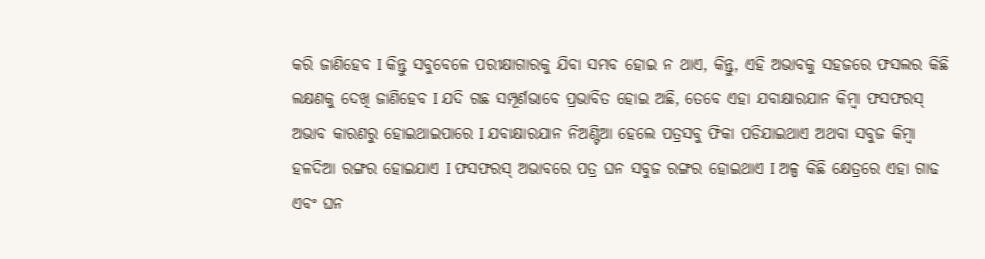କରି ଜାଣିହେବ I କିନ୍ତୁ ସବୁବେଳେ ପରୀକ୍ଷାଗାରକୁ ଯିବା ସମ୍ଭବ ହୋଇ ନ ଥାଏ, କିନ୍ତୁ, ଏହି ଅଭାବକୁ ସହଜରେ ଫସଲର କିଛି ଲକ୍ଷଣକୁ ଦେଖି ଜାଣିହେବ I ଯଦି ଗଛ ସମ୍ପୂର୍ଣଭାବେ ପ୍ରଭାବିତ ହୋଇ ଅଛି, ତେବେ ଏହା ଯବାକ୍ଷାରଯାନ କିମ୍ବା ଫସଫରସ୍ ଅଭାବ କାରଣରୁ ହୋଇଥାଇପାରେ I ଯବାକ୍ଷାରଯାନ ନିଅଣ୍ଟିଆ ହେଲେ ପତ୍ରସବୁ ଫିକା ପଡିଯାଇଥାଏ ଅଥବା ସବୁଜ କିମ୍ବା ହଳଦିଆ ରଙ୍ଗର ହୋଇଯାଏ I ଫସଫରସ୍ ଅଭାବରେ ପତ୍ର ଘନ ସବୁଜ ରଙ୍ଗର ହୋଇଥାଏ I ଅଳ୍ପ କିଛି କ୍ଷେତ୍ରରେ ଏହା ଗାଢ ଏବଂ ଘନ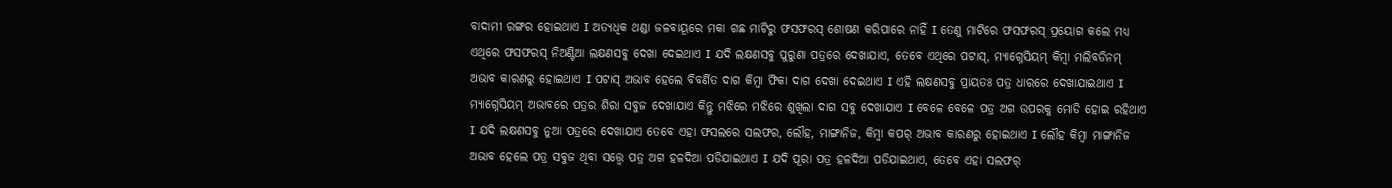ବାଦାମୀ ରଙ୍ଗର ହୋଇଥାଏ I ଅତ୍ୟଧିକ ଥଣ୍ଡା ଜଳବାୟୂରେ ମକା ଗଛ ମାଟିରୁ ଫସଫରସ୍ ଶୋଷଣ କରିପାରେ ନାହିଁ I ତେଣୁ ମାଟିରେ ଫସଫରସ୍ ପ୍ରୟୋଗ କଲେ ମଧ୍ୟ ଏଥିରେ ଫସଫରସ୍ ନିଅଣ୍ଟିଆ ଲକ୍ଷଣସବୁ ଦେଖା ଦେଇଥାଏ I ଯଦି ଲକ୍ଷଣସବୁ ପୁରୁଣା ପତ୍ରରେ ଦେଖାଯାଏ, ତେବେ ଏଥିରେ ପଟାସ୍, ମ୍ୟାଗ୍ନେସିୟମ୍ କିମ୍ବା ମଲିବଡିନମ୍ ଅଭାବ କାରଣରୁ ହୋଇଥାଏ I ପଟାସ୍ ଅଭାବ ହେଲେ ବିବର୍ଣିତ ଦାଗ କିମ୍ବା ଫିକା ଦାଗ ଦେଖା ଦେଇଥାଏ I ଏହି ଲକ୍ଷଣସବୁ ପ୍ରାୟତଃ ପତ୍ର ଧାରରେ ଦେଖାଯାଇଥାଏ I ମ୍ୟାଗ୍ନେସିୟମ୍ ଅଭାବରେ ପତ୍ରର ଶିରା ସବୁଜ ଦେଖାଯାଏ କିନ୍ତୁ ମଝିରେ ମଝିରେ ଶୁଖିଲା ଦାଗ ସବୁ ଦେଖାଯାଏ I ବେଳେ ବେଳେ ପତ୍ର ଅଗ ଉପରକୁ ମୋଡି ହୋଇ ରହିଥାଏ I ଯଦି ଲକ୍ଷଣସବୁ ନୁଆ ପତ୍ରରେ ଦେଖାଯାଏ ତେବେ ଏହା ଫସଲରେ ସଲଫର, ଲୌହ, ମାଙ୍ଗାନିଜ, କିମ୍ବା କପର୍ ଅଭାବ କାରଣରୁ ହୋଇଥାଏ I ଲୌହ କିମ୍ବା ମାଙ୍ଗାନିଜ ଅଭାବ ହେଲେ ପତ୍ର ସବୁଜ ଥିବା ସତ୍ତ୍ୱେ ପତ୍ର ଅଗ ହଳଦିଆ ପଡିଯାଇଥାଏ I ଯଦି ପୂରା ପତ୍ର ହଳଦିଆ ପଡିଯାଇଥାଏ, ତେବେ ଏହା ସଲଫର୍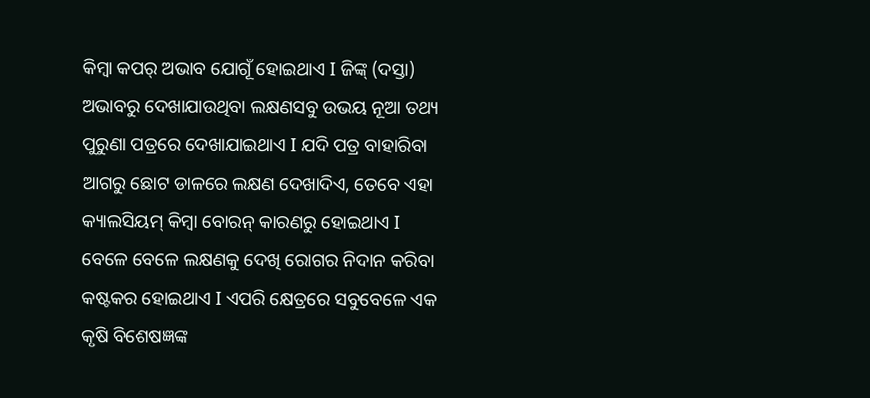କିମ୍ବା କପର୍ ଅଭାବ ଯୋଗୂଁ ହୋଇଥାଏ I ଜିଙ୍କ୍ (ଦସ୍ତା) ଅଭାବରୁ ଦେଖାଯାଉଥିବା ଲକ୍ଷଣସବୁ ଉଭୟ ନୂଆ ତଥ୍ୟ ପୁରୁଣା ପତ୍ରରେ ଦେଖାଯାଇଥାଏ I ଯଦି ପତ୍ର ବାହାରିବା ଆଗରୁ ଛୋଟ ଡାଳରେ ଲକ୍ଷଣ ଦେଖାଦିଏ, ତେବେ ଏହା କ୍ୟାଲସିୟମ୍ କିମ୍ବା ବୋରନ୍ କାରଣରୁ ହୋଇଥାଏ I ବେଳେ ବେଳେ ଲକ୍ଷଣକୁ ଦେଖି ରୋଗର ନିଦାନ କରିବା କଷ୍ଟକର ହୋଇଥାଏ I ଏପରି କ୍ଷେତ୍ରରେ ସବୁବେଳେ ଏକ କୃଷି ବିଶେଷଜ୍ଞଙ୍କ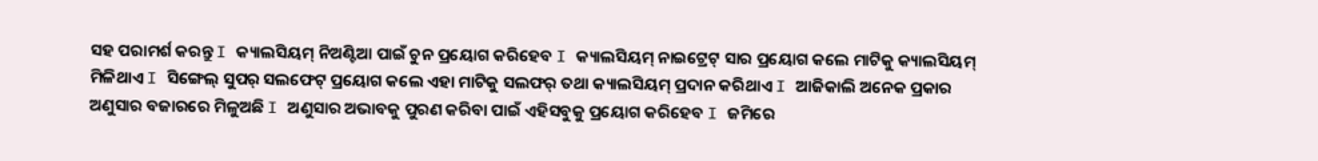ସହ ପରାମର୍ଶ କରନ୍ତୁ I କ୍ୟାଲସିୟମ୍ ନିଅଣ୍ଟିଆ ପାଇଁ ଚୁନ ପ୍ରୟୋଗ କରିହେବ I କ୍ୟାଲସିୟମ୍ ନାଇଟ୍ରେଟ୍ ସାର ପ୍ରୟୋଗ କଲେ ମାଟିକୁ କ୍ୟାଲସିୟମ୍ ମିଳିଥାଏ I ସିଙ୍ଗେଲ୍ ସୁପର୍ ସଲଫେଟ୍ ପ୍ରୟୋଗ କଲେ ଏହା ମାଟିକୁ ସଲଫର୍ ତଥା କ୍ୟାଲସିୟମ୍ ପ୍ରଦାନ କରିଥାଏ I ଆଜିକାଲି ଅନେକ ପ୍ରକାର ଅଣୁସାର ବଜାରରେ ମିଳୁଅଛି I ଅଣୁସାର ଅଭାବକୁ ପୁରଣ କରିବା ପାଇଁ ଏହିସବୁକୁ ପ୍ରୟୋଗ କରିହେବ I ଜମିରେ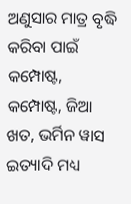ଅଣୁସାର ମାତ୍ର ବୃଦ୍ଧି କରିବା ପାଇଁ କମ୍ପୋଷ୍ଟ, କମ୍ପୋଷ୍ଟ, ଜିଆ ଖତ, ଭର୍ମିନ ୱାସ ଇତ୍ୟାଦି ମଧ୍ୟ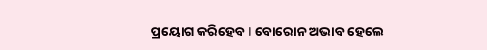ପ୍ରୟୋଗ କରିହେବ I ବୋରୋନ ଅଭାବ ହେଲେ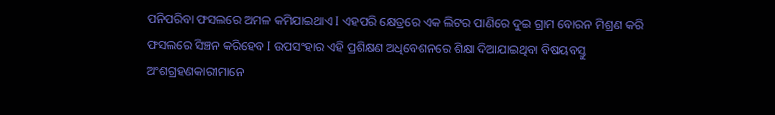ପନିପରିବା ଫସଲରେ ଅମଳ କମିଯାଇଥାଏ I ଏହପରି କ୍ଷେତ୍ରରେ ଏକ ଲିଟର ପାଣିରେ ଦୁଇ ଗ୍ରାମ ବୋରନ ମିଶ୍ରଣ କରି ଫସଲରେ ସିଞ୍ଚନ କରିହେବ I ଉପସଂହାର ଏହି ପ୍ରଶିକ୍ଷଣ ଅଧିବେଶନରେ ଶିକ୍ଷା ଦିଆଯାଇଥିବା ବିଷୟବସ୍ତୁ ଅଂଶଗ୍ରହଣକାରୀମାନେ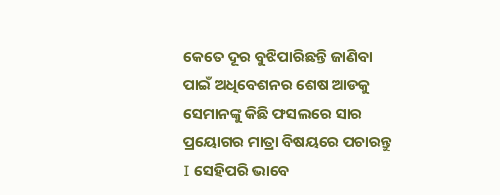କେତେ ଦୂର ବୁଝିପାରିଛନ୍ତି ଜାଣିବା ପାଇଁ ଅଧିବେଶନର ଶେଷ ଆଡକୁ ସେମାନଙ୍କୁ କିଛି ଫସଲରେ ସାର ପ୍ରୟୋଗର ମାତ୍ରା ବିଷୟରେ ପଚାରନ୍ତୁ I ସେହିପରି ଭାବେ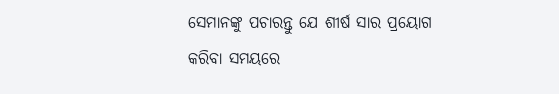ସେମାନଙ୍କୁ ପଚାରନ୍ତୁ ଯେ ଶୀର୍ଷ ସାର ପ୍ରୟୋଗ କରିବା ସମୟରେ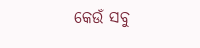କେଉଁ ସବୁ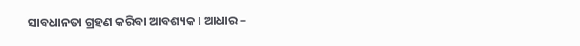ସାବଧାନତା ଗ୍ରହଣ କରିବା ଆବଶ୍ୟକ I ଆଧାର –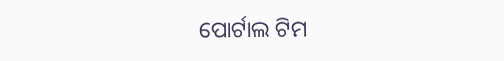ପୋର୍ଟାଲ ଟିମ